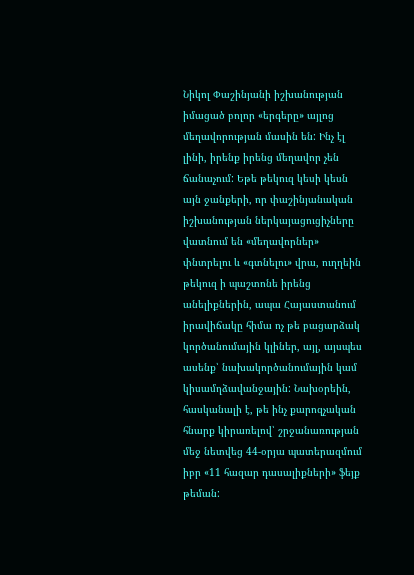Նիկոլ Փաշինյանի իշխանության իմացած բոլոր «երգերը» այլոց մեղավորության մասին են: Ինչ էլ լինի, իրենք իրենց մեղավոր չեն ճանաչում: Եթե թեկուզ կեսի կեսն այն ջանքերի, որ փաշինյանական իշխանության ներկայացուցիչները վատնում են «մեղավորներ» փնտրելու և «գտնելու» վրա, ուղղեին թեկուզ ի պաշտոնե իրենց անելիքներին, ապա Հայաստանում իրավիճակը հիմա ոչ թե բացարձակ կործանումային կլիներ, այլ, այսպես ասենք՝ նախակործանումային կամ կիսամղձավանջային: Նախօրեին, հասկանալի է, թե ինչ քարոզչական հնարք կիրառելով՝ շրջանառության մեջ նետվեց 44-օրյա պատերազմում իբր «11 հազար դասալիքների» ֆեյք թեման: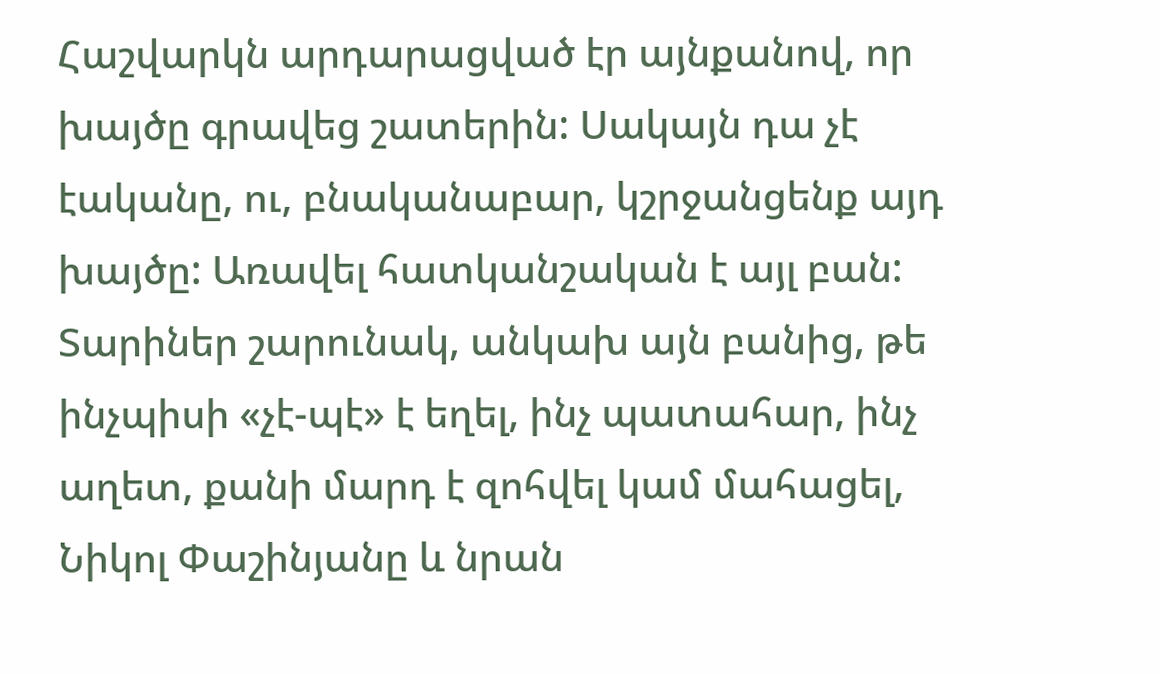Հաշվարկն արդարացված էր այնքանով, որ խայծը գրավեց շատերին: Սակայն դա չէ էականը, ու, բնականաբար, կշրջանցենք այդ խայծը: Առավել հատկանշական է այլ բան: Տարիներ շարունակ, անկախ այն բանից, թե ինչպիսի «չէ-պէ» է եղել, ինչ պատահար, ինչ աղետ, քանի մարդ է զոհվել կամ մահացել, Նիկոլ Փաշինյանը և նրան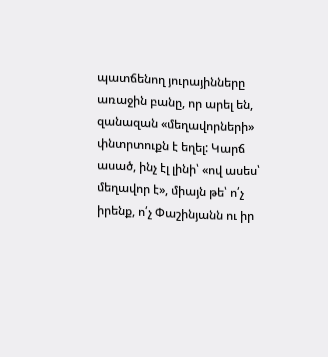պատճենող յուրայինները առաջին բանը, որ արել են, զանազան «մեղավորների» փնտրտուքն է եղել: Կարճ ասած, ինչ էլ լինի՝ «ով ասես՝ մեղավոր է», միայն թե՝ ո՛չ իրենք, ո՛չ Փաշինյանն ու իր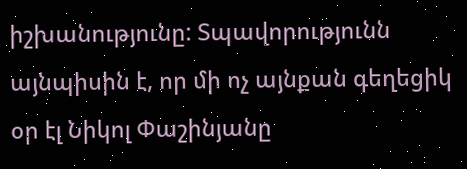իշխանությունը: Տպավորությունն այնպիսին է, որ մի ոչ այնքան գեղեցիկ օր էլ Նիկոլ Փաշինյանը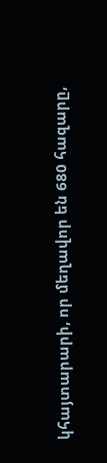կհայտարարի, որ մեղավոր են 680 հազարը,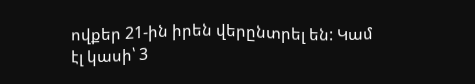ովքեր 21-ին իրեն վերընտրել են: Կամ էլ կասի՝ 3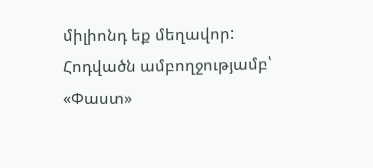միլիոնդ եք մեղավոր:
Հոդվածն ամբողջությամբ՝ «Փաստ»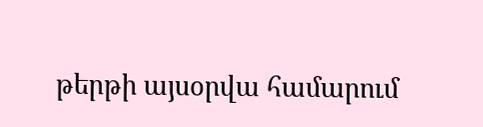թերթի այսօրվա համարում